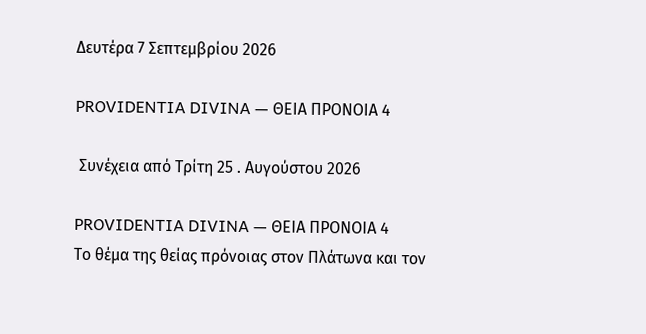Δευτέρα 7 Σεπτεμβρίου 2026

PROVIDENTIA DIVINA — ΘΕΙΑ ΠΡΟΝΟΙΑ 4

 Συνέχεια από Τρίτη 25 . Αυγούστου 2026

PROVIDENTIA DIVINA — ΘΕΙΑ ΠΡΟΝΟΙΑ 4
Το θέμα της θείας πρόνοιας στον Πλάτωνα και τον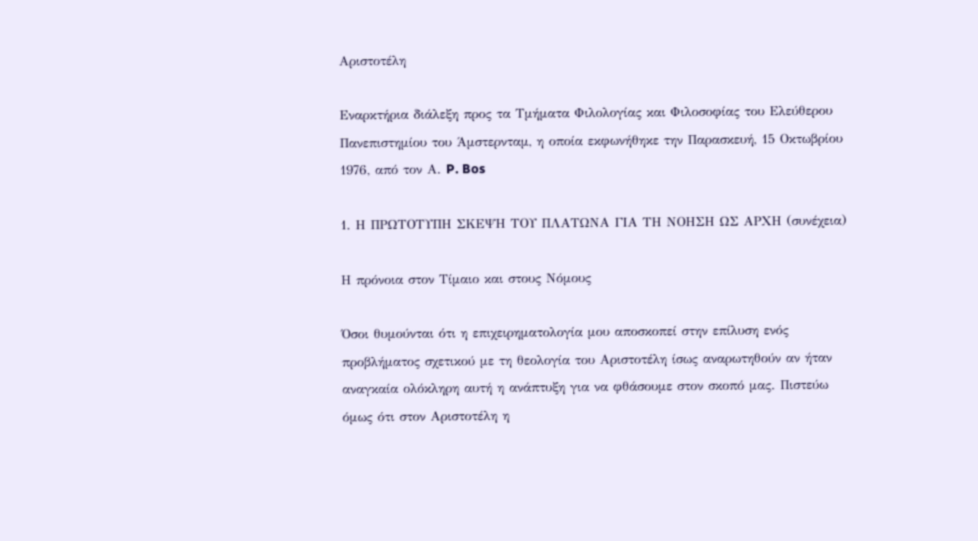Αριστοτέλη

Εναρκτήρια διάλεξη προς τα Τμήματα Φιλολογίας και Φιλοσοφίας του Ελεύθερου Πανεπιστημίου του Άμστερνταμ, η οποία εκφωνήθηκε την Παρασκευή, 15 Οκτωβρίου 1976, από τον Α. P. Bos

1. Η ΠΡΩΤΟΤΥΠΗ ΣΚΕΨΗ ΤΟΥ ΠΛΑΤΩΝΑ ΓΙΑ ΤΗ ΝΟΗΣΗ ΩΣ ΑΡΧΗ (συνέχεια)

Η πρόνοια στον Τίμαιο και στους Νόμους

Όσοι θυμούνται ότι η επιχειρηματολογία μου αποσκοπεί στην επίλυση ενός προβλήματος σχετικού με τη θεολογία του Αριστοτέλη ίσως αναρωτηθούν αν ήταν αναγκαία ολόκληρη αυτή η ανάπτυξη για να φθάσουμε στον σκοπό μας. Πιστεύω όμως ότι στον Αριστοτέλη η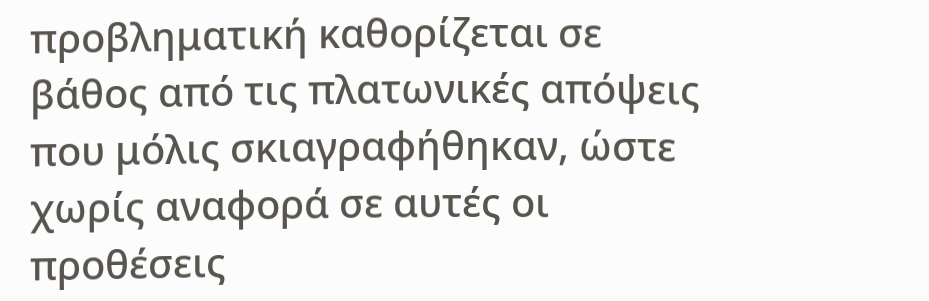προβληματική καθορίζεται σε βάθος από τις πλατωνικές απόψεις που μόλις σκιαγραφήθηκαν, ώστε χωρίς αναφορά σε αυτές οι προθέσεις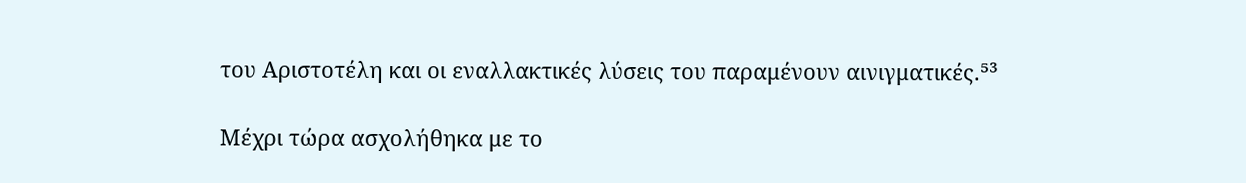του Αριστοτέλη και οι εναλλακτικές λύσεις του παραμένουν αινιγματικές.⁵³

Μέχρι τώρα ασχολήθηκα με το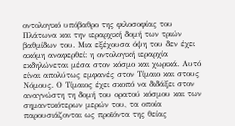οντολογικό υπόβαθρο της φιλοσοφίας του Πλάτωνα και την ιεραρχική δομή των τριών βαθμίδων του. Μια εξέχουσα όψη του δεν έχει ακόμη αναφερθεί: η οντολογική ιεραρχία εκδηλώνεται μέσα στον κόσμο και χωρικά. Αυτό είναι απολύτως εμφανές στον Τίμαιο και στους Νόμους. Ο Τίμαιος έχει σκοπό να διδάξει στον αναγνώστη τη δομή του ορατού κόσμου και των σημαντικότερων μερών του, τα οποία παρουσιάζονται ως προϊόντα της θείας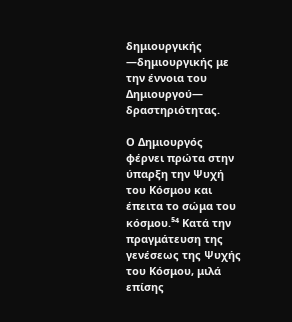δημιουργικής —δημιουργικής με την έννοια του Δημιουργού— δραστηριότητας.

Ο Δημιουργός φέρνει πρώτα στην ύπαρξη την Ψυχή του Κόσμου και έπειτα το σώμα του κόσμου.⁵⁴ Κατά την πραγμάτευση της γενέσεως της Ψυχής του Κόσμου, μιλά επίσης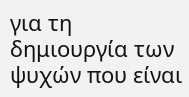για τη δημιουργία των ψυχών που είναι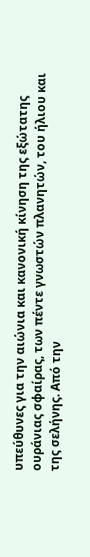υπεύθυνες για την αιώνια και κανονική κίνηση της εξώτατης ουράνιας σφαίρας, των πέντε γνωστών πλανητών, του ήλιου και της σελήνης. Από την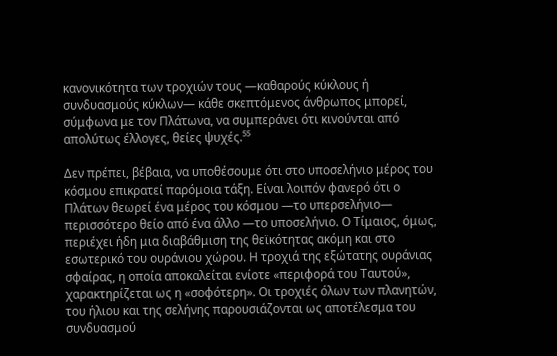κανονικότητα των τροχιών τους —καθαρούς κύκλους ή συνδυασμούς κύκλων— κάθε σκεπτόμενος άνθρωπος μπορεί, σύμφωνα με τον Πλάτωνα, να συμπεράνει ότι κινούνται από απολύτως έλλογες, θείες ψυχές.⁵⁵

Δεν πρέπει, βέβαια, να υποθέσουμε ότι στο υποσελήνιο μέρος του κόσμου επικρατεί παρόμοια τάξη. Είναι λοιπόν φανερό ότι ο Πλάτων θεωρεί ένα μέρος του κόσμου —το υπερσελήνιο— περισσότερο θείο από ένα άλλο —το υποσελήνιο. Ο Τίμαιος, όμως, περιέχει ήδη μια διαβάθμιση της θεϊκότητας ακόμη και στο εσωτερικό του ουράνιου χώρου. Η τροχιά της εξώτατης ουράνιας σφαίρας, η οποία αποκαλείται ενίοτε «περιφορά του Ταυτού», χαρακτηρίζεται ως η «σοφότερη». Οι τροχιές όλων των πλανητών, του ήλιου και της σελήνης παρουσιάζονται ως αποτέλεσμα του συνδυασμού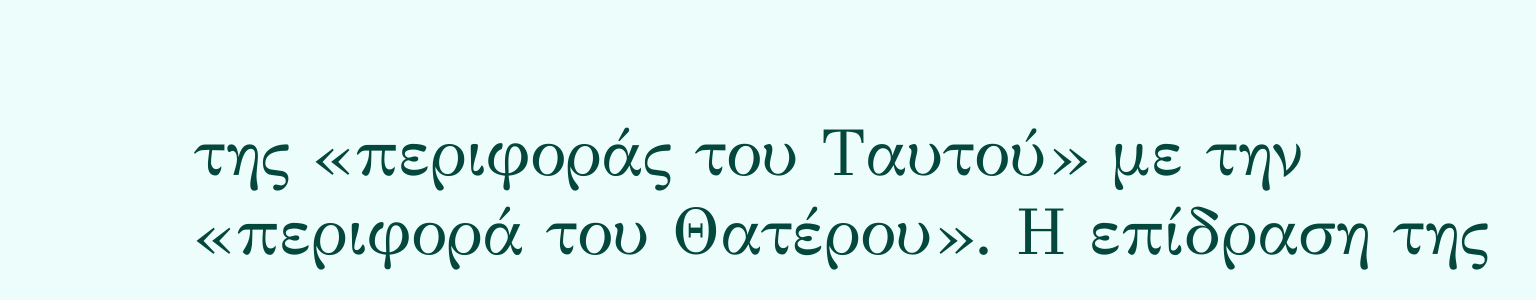της «περιφοράς του Ταυτού» με την «περιφορά του Θατέρου». Η επίδραση της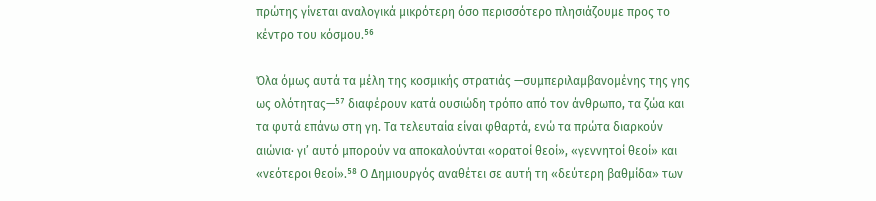πρώτης γίνεται αναλογικά μικρότερη όσο περισσότερο πλησιάζουμε προς το κέντρο του κόσμου.⁵⁶

Όλα όμως αυτά τα μέλη της κοσμικής στρατιάς —συμπεριλαμβανομένης της γης ως ολότητας—⁵⁷ διαφέρουν κατά ουσιώδη τρόπο από τον άνθρωπο, τα ζώα και τα φυτά επάνω στη γη. Τα τελευταία είναι φθαρτά, ενώ τα πρώτα διαρκούν αιώνια· γι’ αυτό μπορούν να αποκαλούνται «ορατοί θεοί», «γεννητοί θεοί» και «νεότεροι θεοί».⁵⁸ Ο Δημιουργός αναθέτει σε αυτή τη «δεύτερη βαθμίδα» των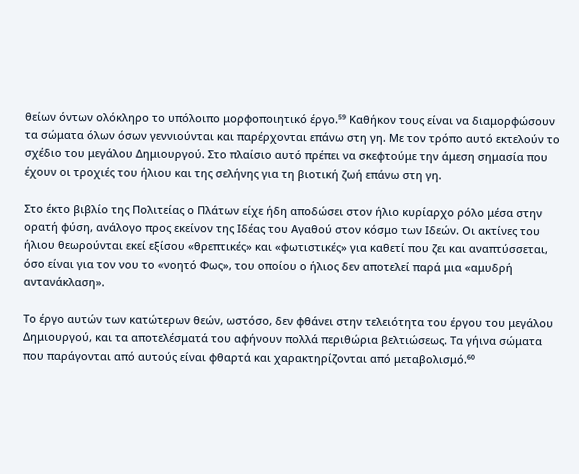θείων όντων ολόκληρο το υπόλοιπο μορφοποιητικό έργο.⁵⁹ Καθήκον τους είναι να διαμορφώσουν τα σώματα όλων όσων γεννιούνται και παρέρχονται επάνω στη γη. Με τον τρόπο αυτό εκτελούν το σχέδιο του μεγάλου Δημιουργού. Στο πλαίσιο αυτό πρέπει να σκεφτούμε την άμεση σημασία που έχουν οι τροχιές του ήλιου και της σελήνης για τη βιοτική ζωή επάνω στη γη.

Στο έκτο βιβλίο της Πολιτείας ο Πλάτων είχε ήδη αποδώσει στον ήλιο κυρίαρχο ρόλο μέσα στην ορατή φύση, ανάλογο προς εκείνον της Ιδέας του Αγαθού στον κόσμο των Ιδεών. Οι ακτίνες του ήλιου θεωρούνται εκεί εξίσου «θρεπτικές» και «φωτιστικές» για καθετί που ζει και αναπτύσσεται, όσο είναι για τον νου το «νοητό Φως», του οποίου ο ήλιος δεν αποτελεί παρά μια «αμυδρή αντανάκλαση».

Το έργο αυτών των κατώτερων θεών, ωστόσο, δεν φθάνει στην τελειότητα του έργου του μεγάλου Δημιουργού, και τα αποτελέσματά του αφήνουν πολλά περιθώρια βελτιώσεως. Τα γήινα σώματα που παράγονται από αυτούς είναι φθαρτά και χαρακτηρίζονται από μεταβολισμό.⁶⁰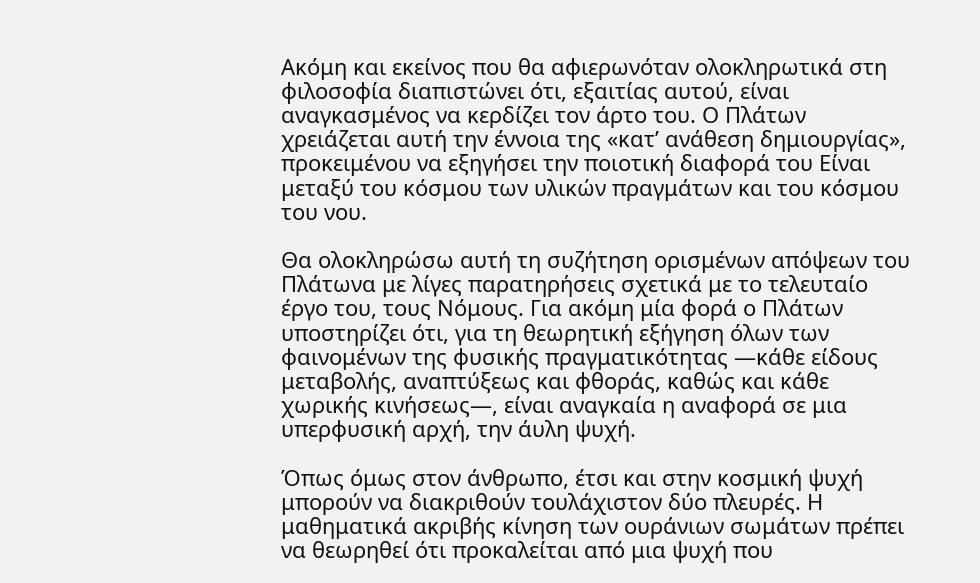Ακόμη και εκείνος που θα αφιερωνόταν ολοκληρωτικά στη φιλοσοφία διαπιστώνει ότι, εξαιτίας αυτού, είναι αναγκασμένος να κερδίζει τον άρτο του. Ο Πλάτων χρειάζεται αυτή την έννοια της «κατ’ ανάθεση δημιουργίας», προκειμένου να εξηγήσει την ποιοτική διαφορά του Είναι μεταξύ του κόσμου των υλικών πραγμάτων και του κόσμου του νου.

Θα ολοκληρώσω αυτή τη συζήτηση ορισμένων απόψεων του Πλάτωνα με λίγες παρατηρήσεις σχετικά με το τελευταίο έργο του, τους Νόμους. Για ακόμη μία φορά ο Πλάτων υποστηρίζει ότι, για τη θεωρητική εξήγηση όλων των φαινομένων της φυσικής πραγματικότητας —κάθε είδους μεταβολής, αναπτύξεως και φθοράς, καθώς και κάθε χωρικής κινήσεως—, είναι αναγκαία η αναφορά σε μια υπερφυσική αρχή, την άυλη ψυχή.

Όπως όμως στον άνθρωπο, έτσι και στην κοσμική ψυχή μπορούν να διακριθούν τουλάχιστον δύο πλευρές. Η μαθηματικά ακριβής κίνηση των ουράνιων σωμάτων πρέπει να θεωρηθεί ότι προκαλείται από μια ψυχή που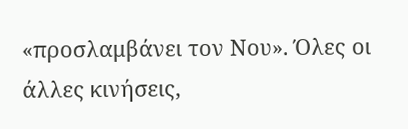«προσλαμβάνει τον Νου». Όλες οι άλλες κινήσεις,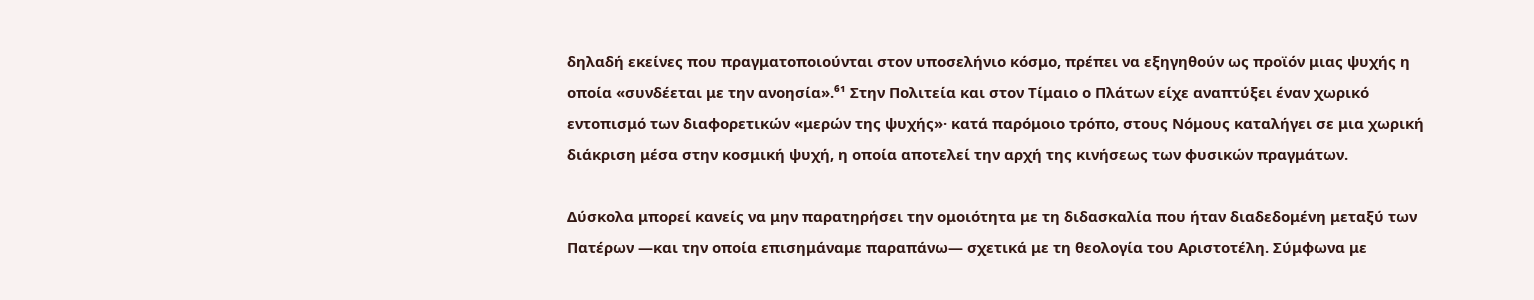δηλαδή εκείνες που πραγματοποιούνται στον υποσελήνιο κόσμο, πρέπει να εξηγηθούν ως προϊόν μιας ψυχής η οποία «συνδέεται με την ανοησία».⁶¹ Στην Πολιτεία και στον Τίμαιο ο Πλάτων είχε αναπτύξει έναν χωρικό εντοπισμό των διαφορετικών «μερών της ψυχής»· κατά παρόμοιο τρόπο, στους Νόμους καταλήγει σε μια χωρική διάκριση μέσα στην κοσμική ψυχή, η οποία αποτελεί την αρχή της κινήσεως των φυσικών πραγμάτων.

Δύσκολα μπορεί κανείς να μην παρατηρήσει την ομοιότητα με τη διδασκαλία που ήταν διαδεδομένη μεταξύ των Πατέρων —και την οποία επισημάναμε παραπάνω— σχετικά με τη θεολογία του Αριστοτέλη. Σύμφωνα με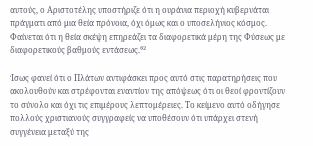αυτούς, ο Αριστοτέλης υποστήριζε ότι η ουράνια περιοχή κυβερνάται πράγματι από μια θεία πρόνοια, όχι όμως και ο υποσελήνιος κόσμος. Φαίνεται ότι η θεία σκέψη επηρεάζει τα διαφορετικά μέρη της Φύσεως με διαφορετικούς βαθμούς εντάσεως.⁶²

Ίσως φανεί ότι ο Πλάτων αντιφάσκει προς αυτό στις παρατηρήσεις που ακολουθούν και στρέφονται εναντίον της απόψεως ότι οι θεοί φροντίζουν το σύνολο και όχι τις επιμέρους λεπτομέρειες. Το κείμενο αυτό οδήγησε πολλούς χριστιανούς συγγραφείς να υποθέσουν ότι υπάρχει στενή συγγένεια μεταξύ της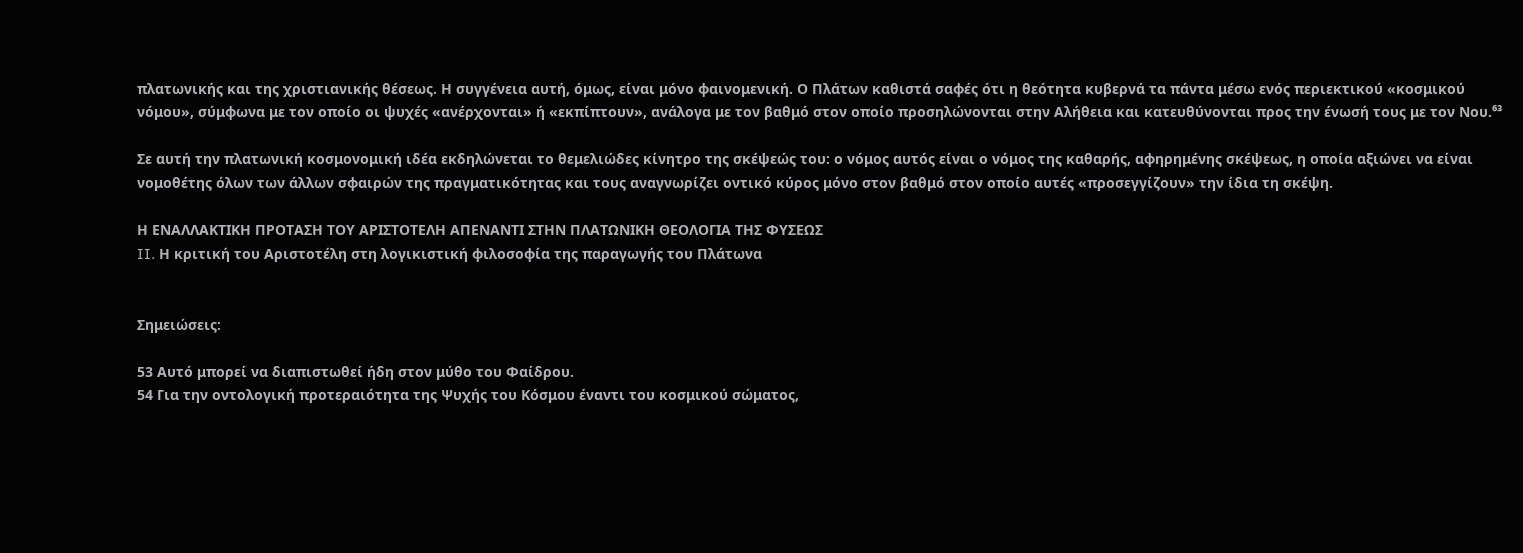πλατωνικής και της χριστιανικής θέσεως. Η συγγένεια αυτή, όμως, είναι μόνο φαινομενική. Ο Πλάτων καθιστά σαφές ότι η θεότητα κυβερνά τα πάντα μέσω ενός περιεκτικού «κοσμικού νόμου», σύμφωνα με τον οποίο οι ψυχές «ανέρχονται» ή «εκπίπτουν», ανάλογα με τον βαθμό στον οποίο προσηλώνονται στην Αλήθεια και κατευθύνονται προς την ένωσή τους με τον Νου.⁶³

Σε αυτή την πλατωνική κοσμονομική ιδέα εκδηλώνεται το θεμελιώδες κίνητρο της σκέψεώς του: ο νόμος αυτός είναι ο νόμος της καθαρής, αφηρημένης σκέψεως, η οποία αξιώνει να είναι νομοθέτης όλων των άλλων σφαιρών της πραγματικότητας και τους αναγνωρίζει οντικό κύρος μόνο στον βαθμό στον οποίο αυτές «προσεγγίζουν» την ίδια τη σκέψη.

Η ΕΝΑΛΛΑΚΤΙΚΗ ΠΡΟΤΑΣΗ ΤΟΥ ΑΡΙΣΤΟΤΕΛΗ ΑΠΕΝΑΝΤΙ ΣΤΗΝ ΠΛΑΤΩΝΙΚΗ ΘΕΟΛΟΓΙΑ ΤΗΣ ΦΥΣΕΩΣ
II. Η κριτική του Αριστοτέλη στη λογικιστική φιλοσοφία της παραγωγής του Πλάτωνα


Σημειώσεις:

53 Αυτό μπορεί να διαπιστωθεί ήδη στον μύθο του Φαίδρου.
54 Για την οντολογική προτεραιότητα της Ψυχής του Κόσμου έναντι του κοσμικού σώματος,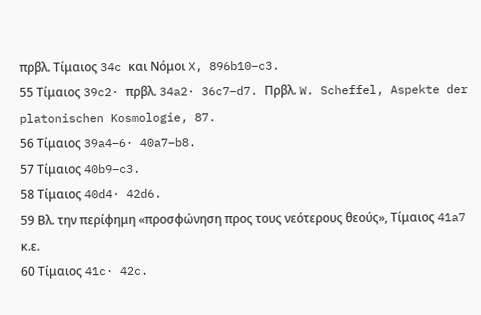πρβλ. Τίμαιος 34c και Νόμοι X, 896b10–c3.
55 Τίμαιος 39c2· πρβλ. 34a2· 36c7–d7. Πρβλ. W. Scheffel, Aspekte der platonischen Kosmologie, 87.
56 Τίμαιος 39a4–6· 40a7–b8.
57 Τίμαιος 40b9–c3.
58 Τίμαιος 40d4· 42d6.
59 Βλ. την περίφημη «προσφώνηση προς τους νεότερους θεούς», Τίμαιος 41a7 κ.ε.
60 Τίμαιος 41c· 42c.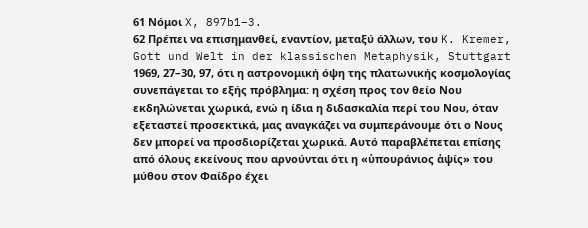61 Νόμοι X, 897b1–3.
62 Πρέπει να επισημανθεί, εναντίον, μεταξύ άλλων, του K. Kremer, Gott und Welt in der klassischen Metaphysik, Stuttgart 1969, 27–30, 97, ότι η αστρονομική όψη της πλατωνικής κοσμολογίας συνεπάγεται το εξής πρόβλημα: η σχέση προς τον θείο Νου εκδηλώνεται χωρικά, ενώ η ίδια η διδασκαλία περί του Νου, όταν εξεταστεί προσεκτικά, μας αναγκάζει να συμπεράνουμε ότι ο Νους δεν μπορεί να προσδιορίζεται χωρικά. Αυτό παραβλέπεται επίσης από όλους εκείνους που αρνούνται ότι η «ὑπουράνιος ἁψίς» του μύθου στον Φαίδρο έχει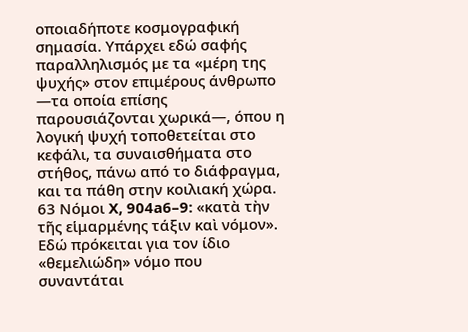οποιαδήποτε κοσμογραφική σημασία. Υπάρχει εδώ σαφής παραλληλισμός με τα «μέρη της ψυχής» στον επιμέρους άνθρωπο —τα οποία επίσης παρουσιάζονται χωρικά—, όπου η λογική ψυχή τοποθετείται στο κεφάλι, τα συναισθήματα στο στήθος, πάνω από το διάφραγμα, και τα πάθη στην κοιλιακή χώρα.
63 Νόμοι X, 904a6–9: «κατὰ τὴν τῆς εἱμαρμένης τάξιν καὶ νόμον». Εδώ πρόκειται για τον ίδιο «θεμελιώδη» νόμο που συναντάται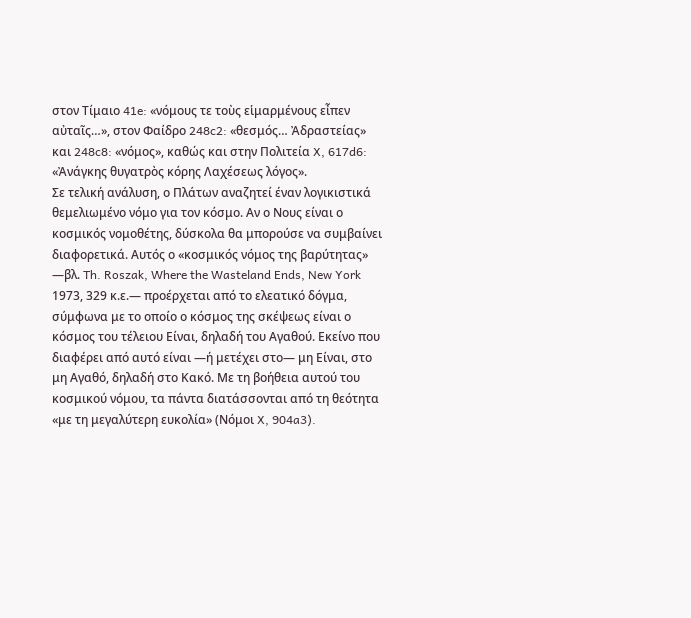στον Τίμαιο 41e: «νόμους τε τοὺς εἱμαρμένους εἶπεν αὐταῖς…», στον Φαίδρο 248c2: «θεσμός… Ἀδραστείας» και 248c8: «νόμος», καθώς και στην Πολιτεία X, 617d6: «Ἀνάγκης θυγατρὸς κόρης Λαχέσεως λόγος».
Σε τελική ανάλυση, ο Πλάτων αναζητεί έναν λογικιστικά θεμελιωμένο νόμο για τον κόσμο. Αν ο Νους είναι ο κοσμικός νομοθέτης, δύσκολα θα μπορούσε να συμβαίνει διαφορετικά. Αυτός ο «κοσμικός νόμος της βαρύτητας» —βλ. Th. Roszak, Where the Wasteland Ends, New York 1973, 329 κ.ε.— προέρχεται από το ελεατικό δόγμα, σύμφωνα με το οποίο ο κόσμος της σκέψεως είναι ο κόσμος του τέλειου Είναι, δηλαδή του Αγαθού. Εκείνο που διαφέρει από αυτό είναι —ή μετέχει στο— μη Είναι, στο μη Αγαθό, δηλαδή στο Κακό. Με τη βοήθεια αυτού του κοσμικού νόμου, τα πάντα διατάσσονται από τη θεότητα «με τη μεγαλύτερη ευκολία» (Νόμοι X, 904a3).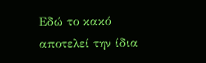Εδώ το κακό αποτελεί την ίδια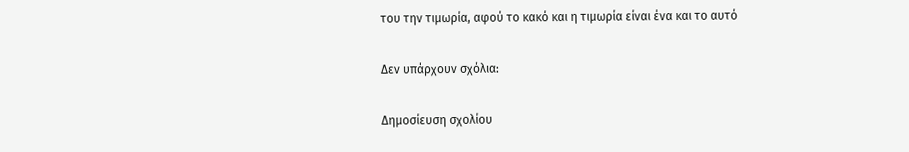του την τιμωρία, αφού το κακό και η τιμωρία είναι ένα και το αυτό

Δεν υπάρχουν σχόλια:

Δημοσίευση σχολίου